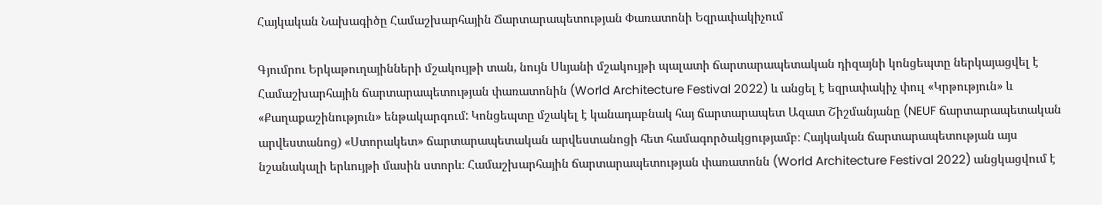Հայկական Նախագիծը Համաշխարհային Ճարտարապետության Փառատոնի Եզրափակիչում

Գյումրու Երկաթուղայինների մշակույթի տան, նույն Սևյանի մշակույթի պալատի ճարտարապետական դիզայնի կոնցեպտը ներկայացվել է Համաշխարհային ճարտարապետության փառատոնին (World Architecture Festival 2022) և անցել է եզրափակիչ փուլ «Կրթություն» և «Քաղաքաշինություն» ենթակարգում: Կոնցեպտը մշակել է կանադաբնակ հայ ճարտարապետ Ազատ Շիշմանյանը (NEUF ճարտարապետական արվեստանոց) «Ստորակետ» ճարտարապետական արվեստանոցի հետ համագործակցությամբ։ Հայկական ճարտարապետության այս նշանակալի երևույթի մասին ստորև։ Համաշխարհային ճարտարապետության փառատոնն (World Architecture Festival 2022) անցկացվում է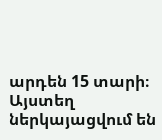արդեն 15 տարի։ Այստեղ ներկայացվում են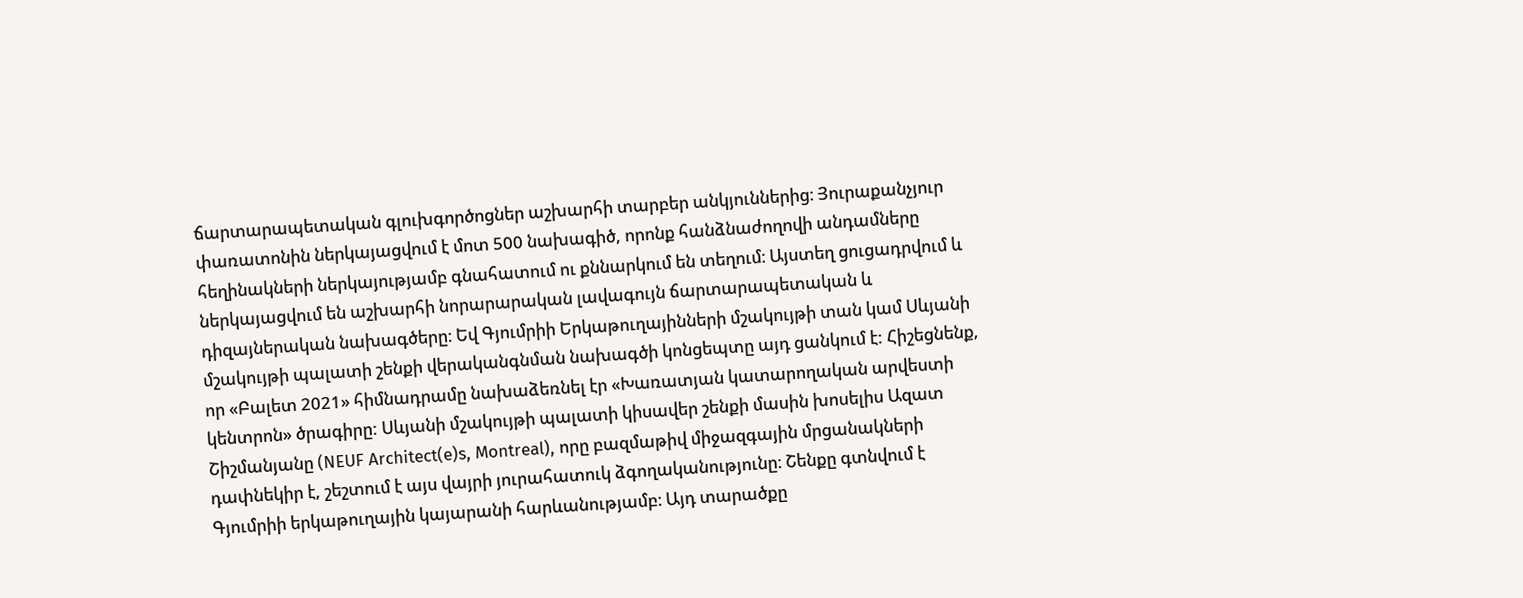ճարտարապետական գլուխգործոցներ աշխարհի տարբեր անկյուններից։ Յուրաքանչյուր փառատոնին ներկայացվում է մոտ 500 նախագիծ, որոնք հանձնաժողովի անդամները հեղինակների ներկայությամբ գնահատում ու քննարկում են տեղում։ Այստեղ ցուցադրվում և ներկայացվում են աշխարհի նորարարական լավագույն ճարտարապետական և դիզայներական նախագծերը։ Եվ Գյումրիի Երկաթուղայինների մշակույթի տան կամ Սևյանի մշակույթի պալատի շենքի վերականգնման նախագծի կոնցեպտը այդ ցանկում է: Հիշեցնենք, որ «Բալետ 2021» հիմնադրամը նախաձեռնել էր «Խառատյան կատարողական արվեստի կենտրոն» ծրագիրը: Սևյանի մշակույթի պալատի կիսավեր շենքի մասին խոսելիս Ազատ Շիշմանյանը (NEUF Architect(e)s, Montreal), որը բազմաթիվ միջազգային մրցանակների դափնեկիր է, շեշտում է այս վայրի յուրահատուկ ձգողականությունը։ Շենքը գտնվում է Գյումրիի երկաթուղային կայարանի հարևանությամբ։ Այդ տարածքը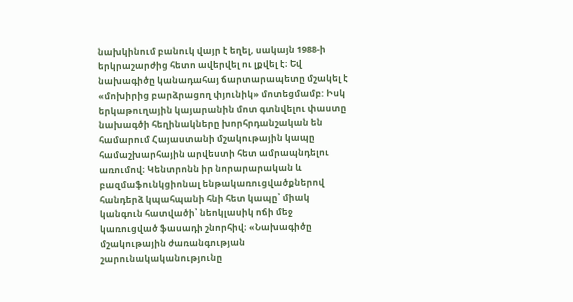նախկինում բանուկ վայր է եղել, սակայն 1988-ի երկրաշարժից հետո ավերվել ու լքվել է։ Եվ նախագիծը կանադահայ ճարտարապետը մշակել է «մոխիրից բարձրացող փյունիկ» մոտեցմամբ: Իսկ երկաթուղային կայարանին մոտ գտնվելու փաստը նախագծի հեղինակները խորհրդանշական են համարում Հայաստանի մշակութային կապը համաշխարհային արվեստի հետ ամրապնդելու առումով։ Կենտրոնն իր նորարարական և բազմաֆունկցիոնալ ենթակառուցվածքներով հանդերձ կպահպանի հնի հետ կապը՝ միակ կանգուն հատվածի՝ նեոկլասիկ ոճի մեջ կառուցված ֆասադի շնորհիվ։ «Նախագիծը մշակութային ժառանգության շարունակականությունը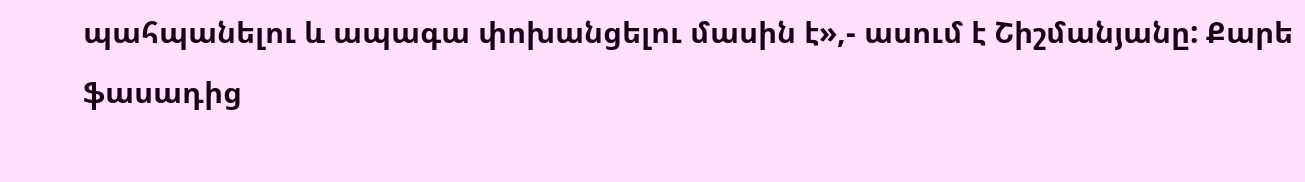պահպանելու և ապագա փոխանցելու մասին է»,- ասում է Շիշմանյանը: Քարե ֆասադից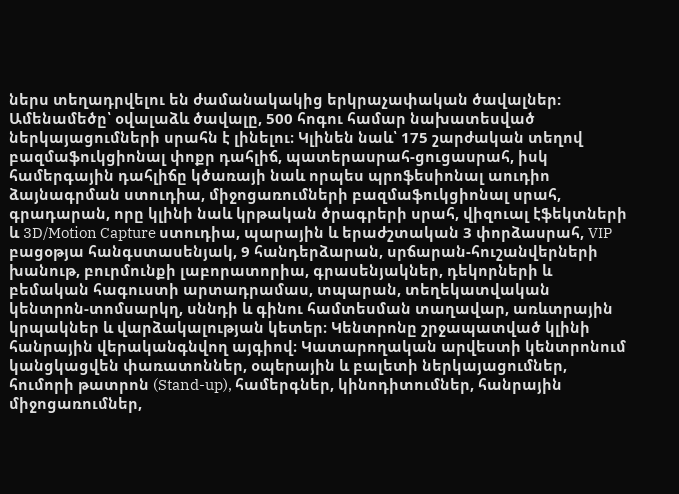ներս տեղադրվելու են ժամանակակից երկրաչափական ծավալներ: Ամենամեծը՝ օվալաձև ծավալը, 500 հոգու համար նախատեսված ներկայացումների սրահն է լինելու։ Կլինեն նաև՝ 175 շարժական տեղով բազմաֆուկցիոնալ փոքր դահլիճ, պատերասրահ-ցուցասրահ, իսկ համերգային դահլիճը կծառայի նաև որպես պրոֆեսիոնալ աուդիո ձայնագրման ստուդիա, միջոցառումների բազմաֆուկցիոնալ սրահ, գրադարան, որը կլինի նաև կրթական ծրագրերի սրահ, վիզուալ էֆեկտների և 3D/Motion Capture ստուդիա, պարային և երաժշտական 3 փորձասրահ, VIP բացօթյա հանգստասենյակ, 9 հանդերձարան, սրճարան-հուշանվերների խանութ, բուրմունքի լաբորատորիա, գրասենյակներ, դեկորների և բեմական հագուստի արտադրամաս, տպարան, տեղեկատվական կենտրոն-տոմսարկղ, սննդի և գինու համտեսման տաղավար, առևտրային կրպակներ և վարձակալության կետեր։ Կենտրոնը շրջապատված կլինի հանրային վերականգնվող այգիով։ Կատարողական արվեստի կենտրոնում կանցկացվեն փառատոններ, օպերային և բալետի ներկայացումներ, հումորի թատրոն (Stand-up), համերգներ, կինոդիտումներ, հանրային միջոցառումներ,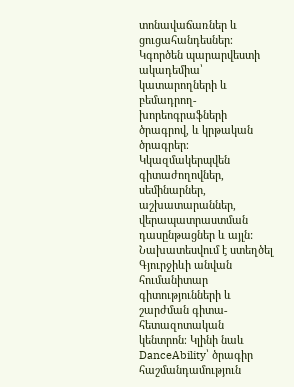տոնավաճառներ և ցուցահանդեսներ։ Կգործեն պարարվեստի ակադեմիա՝ կատարողների և բեմադրող-խորեոգրաֆների ծրագրով, և կրթական ծրագրեր։ Կկազմակերպվեն գիտաժողովներ, սեմինարներ, աշխատարաններ, վերապատրաստման դասընթացներ և այլն: Նախատեսվում է ստեղծել Գյուրջիևի անվան հումանիտար գիտությունների և շարժման գիտա-հետազոտական կենտրոն։ Կլինի նաև DanceAbility՝ ծրագիր հաշմանդամություն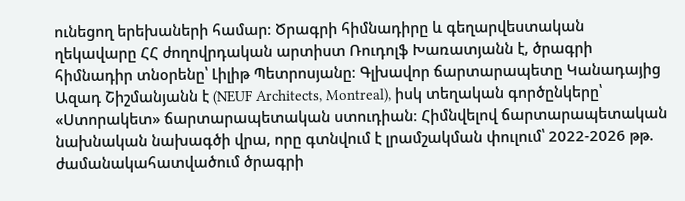ունեցող երեխաների համար։ Ծրագրի հիմնադիրը և գեղարվեստական ղեկավարը ՀՀ ժողովրդական արտիստ Ռուդոլֆ Խառատյանն է, ծրագրի հիմնադիր տնօրենը՝ Լիլիթ Պետրոսյանը։ Գլխավոր ճարտարապետը Կանադայից Ազադ Շիշմանյանն է (NEUF Architects, Montreal), իսկ տեղական գործընկերը՝ «Ստորակետ» ճարտարապետական ստուդիան։ Հիմնվելով ճարտարապետական նախնական նախագծի վրա, որը գտնվում է լրամշակման փուլում՝ 2022-2026 թթ. ժամանակահատվածում ծրագրի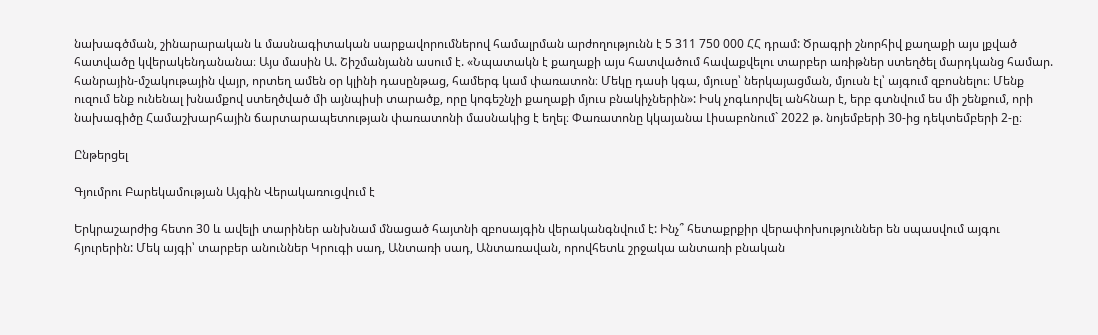նախագծման, շինարարական և մասնագիտական սարքավորումներով համալրման արժողությունն է 5 311 750 000 ՀՀ դրամ: Ծրագրի շնորհիվ քաղաքի այս լքված հատվածը կվերակենդանանա։ Այս մասին Ա. Շիշմանյանն ասում է. «Նպատակն է քաղաքի այս հատվածում հավաքվելու տարբեր առիթներ ստեղծել մարդկանց համար. հանրային-մշակութային վայր, որտեղ ամեն օր կլինի դասընթաց, համերգ կամ փառատոն։ Մեկը դասի կգա, մյուսը՝ ներկայացման, մյուսն էլ՝ այգում զբոսնելու։ Մենք ուզում ենք ունենալ խնամքով ստեղծված մի այնպիսի տարածք, որը կոգեշնչի քաղաքի մյուս բնակիչներին»: Իսկ չոգևորվել անհնար է, երբ գտնվում ես մի շենքում, որի նախագիծը Համաշխարհային ճարտարապետության փառատոնի մասնակից է եղել։ Փառատոնը կկայանա Լիսաբոնում` 2022 թ. նոյեմբերի 30-ից դեկտեմբերի 2-ը։

Ընթերցել

Գյումրու Բարեկամության Այգին Վերակառուցվում է

Երկրաշարժից հետո 30 և ավելի տարիներ անխնամ մնացած հայտնի զբոսայգին վերականգնվում է: Ինչ՞ հետաքրքիր վերափոխություններ են սպասվում այգու հյուրերին: Մեկ այգի՝ տարբեր անուններ Կրուգի սադ, Անտառի սադ, Անտառավան, որովհետև շրջակա անտառի բնական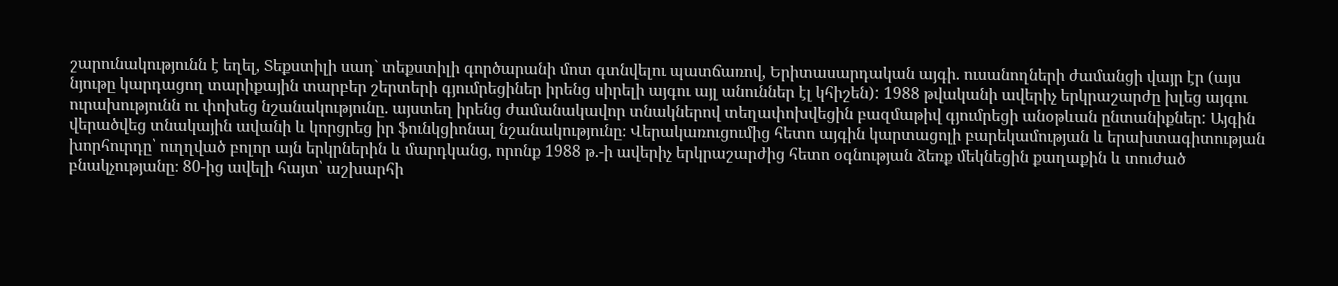շարունակությունն է եղել, Տեքստիլի սադ` տեքստիլի գործարանի մոտ գտնվելու պատճառով, Երիտասարդական այգի. ուսանողների ժամանցի վայր էր (այս նյութը կարդացող տարիքային տարբեր շերտերի գյումրեցիներ իրենց սիրելի այգու այլ անուններ էլ կհիշեն): 1988 թվականի ավերիչ երկրաշարժը խլեց այգու ուրախությունն ու փոխեց նշանակությունը. այստեղ իրենց ժամանակավոր տնակներով տեղափոխվեցին բազմաթիվ գյումրեցի անօթևան ընտանիքներ: Այգին վերածվեց տնակային ավանի և կորցրեց իր ֆունկցիոնալ նշանակությունը։ Վերակառուցումից հետո այգին կարտացոլի բարեկամության և երախտագիտության խորհուրդը՝ ուղղված բոլոր այն երկրներին և մարդկանց, որոնք 1988 թ.-ի ավերիչ երկրաշարժից հետո օգնության ձեռք մեկնեցին քաղաքին և տուժած բնակչությանը։ 80-ից ավելի հայտ՝ աշխարհի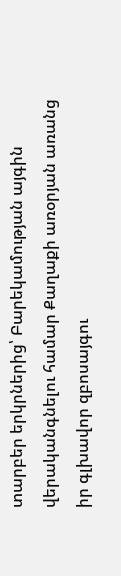տարբեր երկրներից՝ Բարեկամության այգին վերականգնելու համար Քաղաքի առօրյան առանց իր գլխավոր զբոսայգու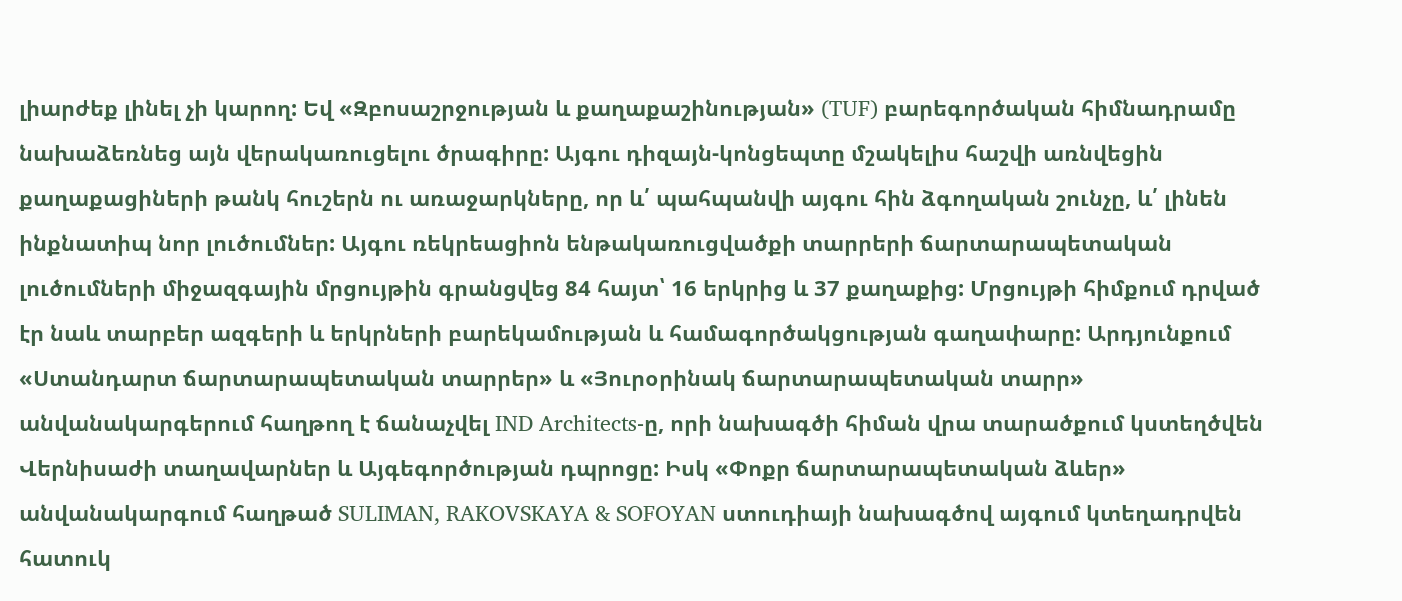լիարժեք լինել չի կարող: Եվ «Զբոսաշրջության և քաղաքաշինության» (TUF) բարեգործական հիմնադրամը նախաձեռնեց այն վերակառուցելու ծրագիրը: Այգու դիզայն-կոնցեպտը մշակելիս հաշվի առնվեցին քաղաքացիների թանկ հուշերն ու առաջարկները, որ և՛ պահպանվի այգու հին ձգողական շունչը, և՛ լինեն ինքնատիպ նոր լուծումներ: Այգու ռեկրեացիոն ենթակառուցվածքի տարրերի ճարտարապետական լուծումների միջազգային մրցույթին գրանցվեց 84 հայտ՝ 16 երկրից և 37 քաղաքից: Մրցույթի հիմքում դրված էր նաև տարբեր ազգերի և երկրների բարեկամության և համագործակցության գաղափարը: Արդյունքում «Ստանդարտ ճարտարապետական տարրեր» և «Յուրօրինակ ճարտարապետական տարր» անվանակարգերում հաղթող է ճանաչվել IND Architects-ը, որի նախագծի հիման վրա տարածքում կստեղծվեն Վերնիսաժի տաղավարներ և Այգեգործության դպրոցը: Իսկ «Փոքր ճարտարապետական ձևեր» անվանակարգում հաղթած SULIMAN, RAKOVSKAYA & SOFOYAN ստուդիայի նախագծով այգում կտեղադրվեն հատուկ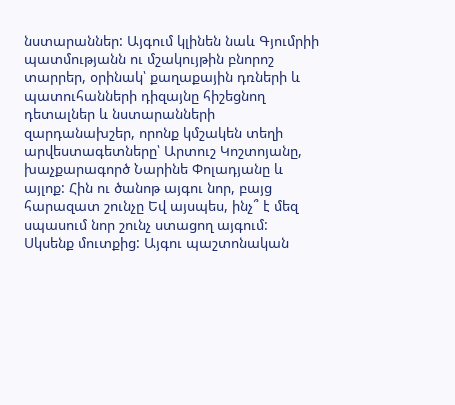նստարաններ: Այգում կլինեն նաև Գյումրիի պատմությանն ու մշակույթին բնորոշ տարրեր, օրինակ՝ քաղաքային դռների և պատուհանների դիզայնը հիշեցնող դետալներ և նստարանների զարդանախշեր, որոնք կմշակեն տեղի արվեստագետները՝ Արտուշ Կոշտոյանը, խաչքարագործ Նարինե Փոլադյանը և այլոք: Հին ու ծանոթ այգու նոր, բայց հարազատ շունչը Եվ այսպես, ինչ՞ է մեզ սպասում նոր շունչ ստացող այգում: Սկսենք մուտքից: Այգու պաշտոնական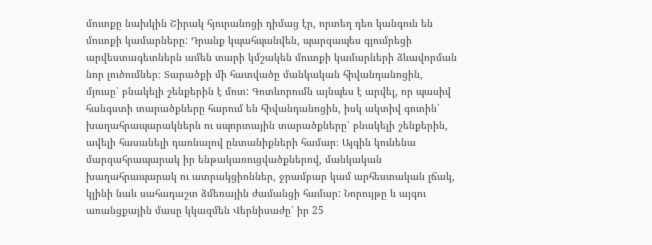մուտքը նախկին Շիրակ հյուրանոցի դիմաց էր, որտեղ դեռ կանգուն են մուտքի կամարները: Դրանք կպահպանվեն, պարզապես գյումրեցի արվեստագետներն ամեն տարի կմշակեն մուտքի կամարների ձևավորման նոր լուծումներ։ Տարածքի մի հատվածը մանկական հիվանդանոցին, մյուսը՝ բնակելի շենքերին է մոտ: Գոտևորումն այնպես է արվել, որ պասիվ հանգստի տարածքները հարում են հիվանդանոցին, իսկ ակտիվ գոտին՝ խաղահրապարակներն ու սպորտային տարածքները՝ բնակելի շենքերին, ավելի հասանելի դառնալով ընտանիքների համար։ Այգին կունենա մարզահրապարակ իր ենթակառուցվածքներով, մանկական խաղահրապարակ ու ատրակցիոններ, ջրամբար կամ արհեստական լճակ, կլինի նաև սահադաշտ ձմեռային ժամանցի համար: Նորույթը և այգու առանցքային մասը կկազմեն Վերնիսաժը՝ իր 25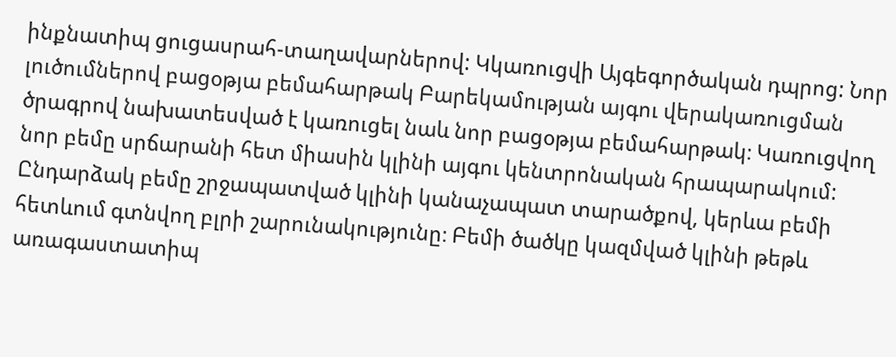ինքնատիպ ցուցասրահ-տաղավարներով: Կկառուցվի Այգեգործական դպրոց: Նոր լուծումներով բացօթյա բեմահարթակ Բարեկամության այգու վերակառուցման ծրագրով նախատեսված է կառուցել նաև նոր բացօթյա բեմահարթակ։ Կառուցվող նոր բեմը սրճարանի հետ միասին կլինի այգու կենտրոնական հրապարակում: Ընդարձակ բեմը շրջապատված կլինի կանաչապատ տարածքով, կերևա բեմի հետևում գտնվող բլրի շարունակությունը։ Բեմի ծածկը կազմված կլինի թեթև առագաստատիպ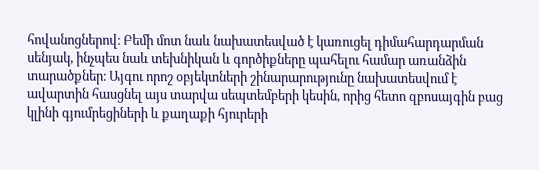հովանոցներով։ Բեմի մոտ նաև նախատեսված է կառուցել դիմահարդարման սենյակ, ինչպես նաև տեխնիկան և գործիքները պահելու համար առանձին տարածքներ։ Այգու որոշ օբյեկտների շինարարությունը նախատեսվում է ավարտին հասցնել այս տարվա սեպտեմբերի կեսին, որից հետո զբոսայգին բաց կլինի գյումրեցիների և քաղաքի հյուրերի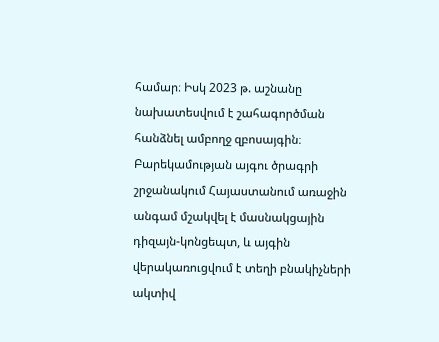համար։ Իսկ 2023 թ. աշնանը նախատեսվում է շահագործման հանձնել ամբողջ զբոսայգին։ Բարեկամության այգու ծրագրի շրջանակում Հայաստանում առաջին անգամ մշակվել է մասնակցային դիզայն-կոնցեպտ, և այգին վերակառուցվում է տեղի բնակիչների ակտիվ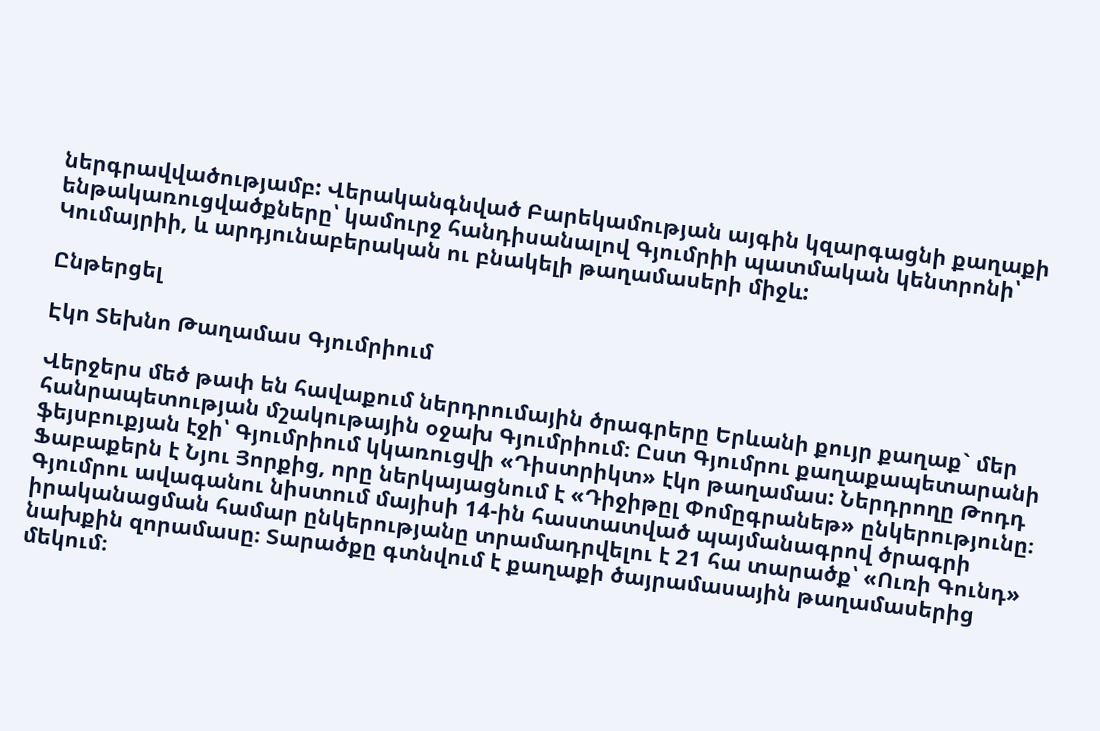ներգրավվածությամբ: Վերականգնված Բարեկամության այգին կզարգացնի քաղաքի ենթակառուցվածքները՝ կամուրջ հանդիսանալով Գյումրիի պատմական կենտրոնի՝ Կումայրիի, և արդյունաբերական ու բնակելի թաղամասերի միջև:

Ընթերցել

Էկո Տեխնո Թաղամաս Գյումրիում

Վերջերս մեծ թափ են հավաքում ներդրումային ծրագրերը Երևանի քույր քաղաք` մեր հանրապետության մշակութային օջախ Գյումրիում։ Ըստ Գյումրու քաղաքապետարանի ֆեյսբուքյան էջի՝ Գյումրիում կկառուցվի «Դիստրիկտ» էկո թաղամաս: Ներդրողը Թոդդ Ֆաբաքերն է Նյու Յորքից, որը ներկայացնում է «Դիջիթըլ Փոմըգրանեթ» ընկերությունը։ Գյումրու ավագանու նիստում մայիսի 14-ին հաստատված պայմանագրով ծրագրի իրականացման համար ընկերությանը տրամադրվելու է 21 հա տարածք՝ «Ուռի Գունդ» նախքին զորամասը։ Տարածքը գտնվում է քաղաքի ծայրամասային թաղամասերից մեկում։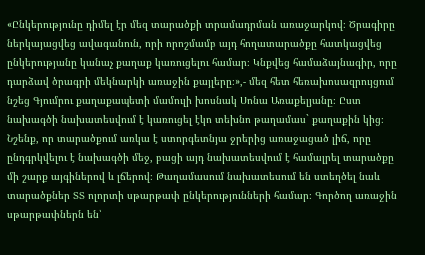«Ընկերությունը դիմել էր մեզ տարածքի տրամադրման առաջարկով։ Ծրագիրը ներկայացվեց ավագանուն, որի որոշմամբ այդ հողատարածքը հատկացվեց ընկերությանը կանաչ քաղաք կառուցելու համար։ Կնքվեց համաձայնագիր, որը դարձավ ծրագրի մեկնարկի առաջին քայլերը։»,- մեզ հետ հեռախոսազրույցում նշեց Գյումրու քաղաքապետի մամուլի խոսնակ Սոնա Առաքելյանը։ Ըստ նախագծի նախատեսվում է կառուցել էկո տեխնո թաղամաս` քաղաքին կից։ Նշենք, որ տարածքում առկա է ստորգետնյա ջրերից առաջացած լիճ, որը ընդգրկվելու է նախագծի մեջ, բացի այդ նախատեսվում է համալրել տարածքը մի շարք այգիներով և լճերով։ Թաղամասում նախատեսում են ստեղծել նաև տարածքներ ՏՏ ոլորտի սթարթափ ընկերությունների համար։ Գործող առաջին սթարթափներն են՝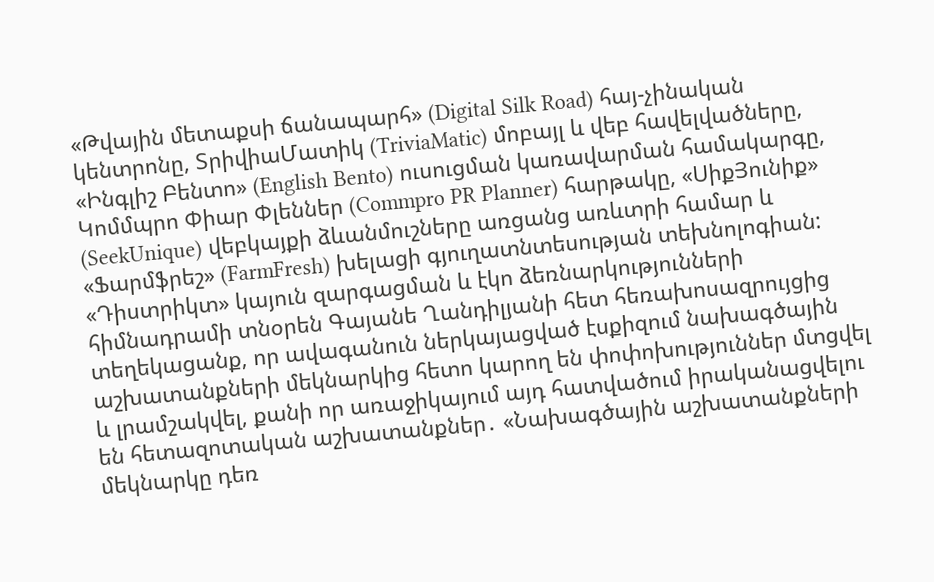«Թվային մետաքսի ճանապարհ» (Digital Silk Road) հայ-չինական կենտրոնը, ՏրիվիաՄատիկ (TriviaMatic) մոբայլ և վեբ հավելվածները, «Ինգլիշ Բենտո» (English Bento) ուսուցման կառավարման համակարգը, Կոմմպրո Փիար Փլեններ (Commpro PR Planner) հարթակը, «ՍիքՅունիք» (SeekUnique) վեբկայքի ձևանմուշները առցանց առևտրի համար և «Ֆարմֆրեշ» (FarmFresh) խելացի գյուղատնտեսության տեխնոլոգիան: «Դիստրիկտ» կայուն զարգացման և էկո ձեռնարկությունների հիմնադրամի տնօրեն Գայանե Ղանդիլյանի հետ հեռախոսազրույցից տեղեկացանք, որ ավագանուն ներկայացված էսքիզում նախագծային աշխատանքների մեկնարկից հետո կարող են փոփոխություններ մտցվել և լրամշակվել, քանի որ առաջիկայում այդ հատվածում իրականացվելու են հետազոտական աշխատանքներ․ «Նախագծային աշխատանքների մեկնարկը դեռ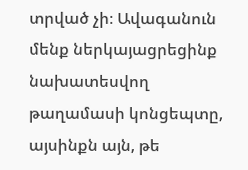տրված չի։ Ավագանուն մենք ներկայացրեցինք նախատեսվող թաղամասի կոնցեպտը, այսինքն այն, թե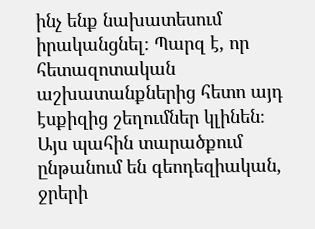ինչ ենք նախատեսում իրականցնել։ Պարզ է, որ հետազոտական աշխատանքներից հետո այդ էսքիզից շեղումներ կլինեն։ Այս պահին տարածքում ընթանում են գեոդեզիական, ջրերի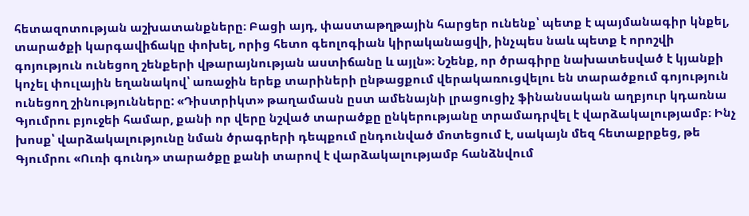հետազոտության աշխատանքները։ Բացի այդ, փաստաթղթային հարցեր ունենք՝ պետք է պայմանագիր կնքել, տարածքի կարգավիճակը փոխել, որից հետո գեոլոգիան կիրականացվի, ինչպես նաև պետք է որոշվի գոյություն ունեցող շենքերի վթարայնության աստիճանը և այլն»։ Նշենք, որ ծրագիրը նախատեսված է կյանքի կոչել փուլային եղանակով՝ առաջին երեք տարիների ընթացքում վերակառուցվելու են տարածքում գոյություն ունեցող շինությունները: «Դիստրիկտ» թաղամասն ըստ ամենայնի լրացուցիչ ֆինանսական աղբյուր կդառնա Գյումրու բյուջեի համար, քանի որ վերը նշված տարածքը ընկերությանը տրամադրվել է վարձակալությամբ։ Ինչ խոսք՝ վարձակալությունը նման ծրագրերի դեպքում ընդունված մոտեցում է, սակայն մեզ հետաքրքեց, թե Գյումրու «Ուռի գունդ» տարածքը քանի տարով է վարձակալությամբ հանձնվում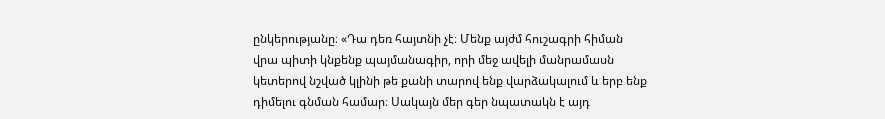ընկերությանը։ «Դա դեռ հայտնի չէ։ Մենք այժմ հուշագրի հիման վրա պիտի կնքենք պայմանագիր, որի մեջ ավելի մանրամասն կետերով նշված կլինի թե քանի տարով ենք վարձակալում և երբ ենք դիմելու գնման համար։ Սակայն մեր գեր նպատակն է այդ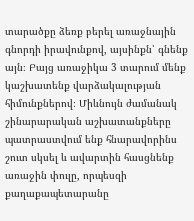տարածքը ձեռք բերել առաջնային գնորդի իրավունքով, այսինքն՝ գնենք այն։ Բայց առաջիկա 3 տարում մենք կաշխատենք վարձակալության հիմունքներով։ Միևնույն ժամանակ շինարարական աշխատանքները պատրաստվում ենք հնարավորինս շուտ սկսել և ավարտին հասցնենք առաջին փուլը, որպեսզի քաղաքապետարանը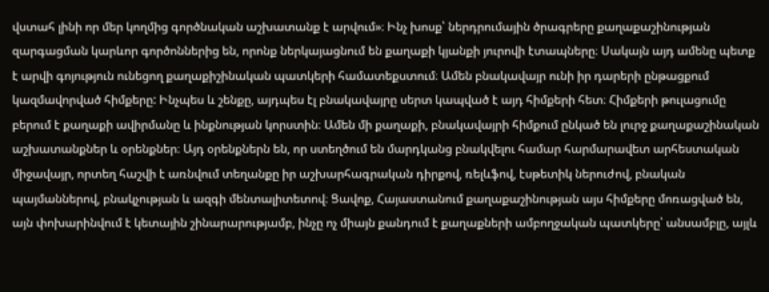վստահ լինի որ մեր կողմից գործնական աշխատանք է արվում»։ Ինչ խոսք՝ ներդրումային ծրագրերը քաղաքաշինության զարգացման կարևոր գործոններից են, որոնք ներկայացնում են քաղաքի կյանքի յուրովի էտապները։ Սակայն այդ ամենը պետք է արվի գոյություն ունեցող քաղաքիշինական պատկերի համատեքստում։ Ամեն բնակավայր ունի իր դարերի ընթացքում կազմավորված հիմքերը: Ինչպես և շենքը, այդպես էլ բնակավայրը սերտ կապված է այդ հիմքերի հետ։ Հիմքերի թուլացումը բերում է քաղաքի ավիրմանը և ինքնության կորստին։ Ամեն մի քաղաքի, բնակավայրի հիմքում ընկած են լուրջ քաղաքաշինական աշխատանքներ և օրենքներ։ Այդ օրենքներն են, որ ստեղծում են մարդկանց բնակվելու համար հարմարավետ արհեստական միջավայր, որտեղ հաշվի է առնվում տեղանքը իր աշխարհագրական դիրքով, ռելևֆով, էսթետիկ ներուժով, բնական պայմաններով, բնակչության և ազգի մենտալիտետով։ Ցավոք, Հայաստանում քաղաքաշինության այս հիմքերը մոռացված են, այն փոխարինվում է կետային շինարարությամբ, ինչը ոչ միայն քանդում է քաղաքների ամբողջական պատկերը՝ անսամբլը, այլև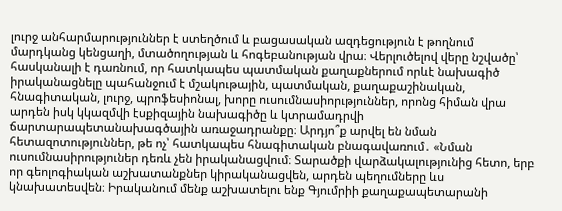լուրջ անհարմարություններ է ստեղծում և բացասական ազդեցություն է թողնում մարդկանց կենցաղի, մտածողության և հոգեբանության վրա։ Վերլուծելով վերը նշվածը՝ հասկանալի է դառնում, որ հատկապես պատմական քաղաքներում որևէ նախագիծ իրականացնելը պահանջում է մշակութային, պատմական, քաղաքաշինական, հնագիտական, լուրջ, պրոֆեսիոնալ, խորը ուսումնասիորւթյուններ, որոնց հիման վրա արդեն իսկ կկազմվի էսքիզային նախագիծը և կտրամադրվի ճարտարապետանախագծային առաջադրանքը։ Արդյո՞ք արվել են նման հետազոտություններ, թե ոչ՝ հատկապես հնագիտական բնագավառում․ «Նման ուսումնասիրություներ դեռև չեն իրականացվում։ Տարածքի վարձակալությունից հետո, երբ որ գեոլոգիական աշխատանքներ կիրականացվեն, արդեն պեղումները ևս կնախատեսվեն։ Իրականում մենք աշխատելու ենք Գյումրիի քաղաքապետարանի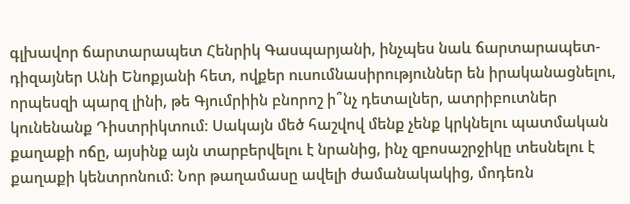գլխավոր ճարտարապետ Հենրիկ Գասպարյանի, ինչպես նաև ճարտարապետ-դիզայներ Անի Ենոքյանի հետ, ովքեր ուսումնասիրություններ են իրականացնելու, որպեսզի պարզ լինի, թե Գյումրիին բնորոշ ի՞նչ դետալներ, ատրիբուտներ կունենանք Դիստրիկտում։ Սակայն մեծ հաշվով մենք չենք կրկնելու պատմական քաղաքի ոճը, այսինք այն տարբերվելու է նրանից, ինչ զբոսաշրջիկը տեսնելու է քաղաքի կենտրոնում։ Նոր թաղամասը ավելի ժամանակակից, մոդեռն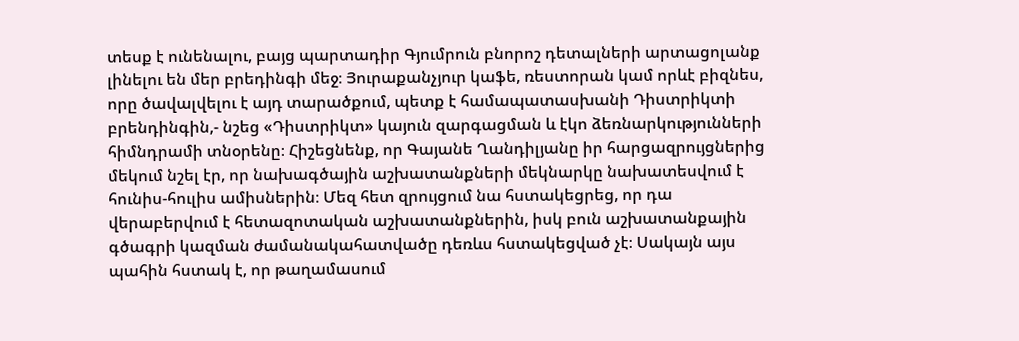տեսք է ունենալու, բայց պարտադիր Գյումրուն բնորոշ դետալների արտացոլանք լինելու են մեր բրեդինգի մեջ։ Յուրաքանչյուր կաֆե, ռեստորան կամ որևէ բիզնես, որը ծավալվելու է այդ տարածքում, պետք է համապատասխանի Դիստրիկտի բրենդինգին,- նշեց «Դիստրիկտ» կայուն զարգացման և էկո ձեռնարկությունների հիմնդրամի տնօրենը։ Հիշեցնենք, որ Գայանե Ղանդիլյանը իր հարցազրույցներից մեկում նշել էր, որ նախագծային աշխատանքների մեկնարկը նախատեսվում է հունիս-հուլիս ամիսներին։ Մեզ հետ զրույցում նա հստակեցրեց, որ դա վերաբերվում է հետազոտական աշխատանքներին, իսկ բուն աշխատանքային գծագրի կազման ժամանակահատվածը դեռևս հստակեցված չէ։ Սակայն այս պահին հստակ է, որ թաղամասում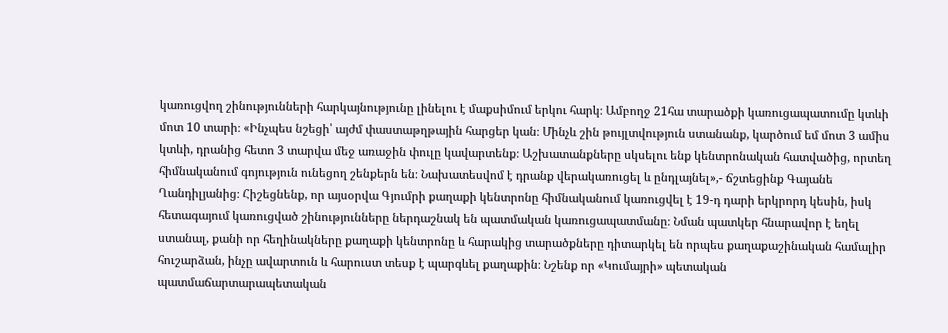կառուցվող շինությունների հարկայնությունը լինելու է մաքսիմում երկու հարկ։ Ամբողջ 21հա տարածքի կառուցապատումը կտևի մոտ 10 տարի։ «Ինչպես նշեցի՝ այժմ փաստաթղթային հարցեր կան։ Մինչև շին թույլտվություն ստանանք, կարծում եմ մոտ 3 ամիս կտևի, դրանից հետո 3 տարվա մեջ առաջին փուլը կավարտենք։ Աշխատանքները սկսելու ենք կենտրոնական հատվածից, որտեղ հիմնականում գոյություն ունեցող շենքերն են։ Նախատեսվոմ է դրանք վերակառուցել և ընդլայնել»,- ճշտեցինք Գայանե Ղանդիլյանից։ Հիշեցնենք, որ այսօրվա Գյումրի քաղաքի կենտրոնը հիմնականում կառուցվել է 19-դ դարի երկրորդ կեսին, իսկ հետագայում կառուցված շինությունները ներդաշնակ են պատմական կառուցապատմանը։ Նման պատկեր հնարավոր է եղել ստանալ, քանի որ հեղինակները քաղաքի կենտրոնը և հարակից տարածքները դիտարկել են որպես քաղաքաշինական համալիր հուշարձան, ինչը ավարտուն և հարուստ տեսք է պարգևել քաղաքին։ Նշենք որ «Կումայրի» պետական պատմաճարտարապետական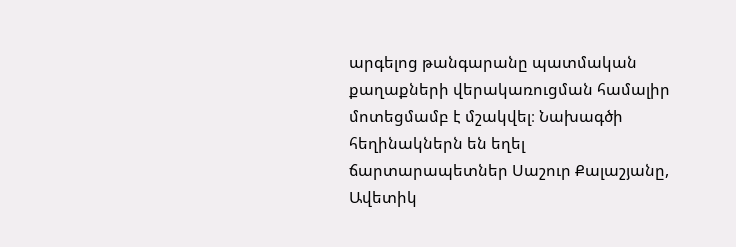արգելոց թանգարանը պատմական քաղաքների վերակառուցման համալիր մոտեցմամբ է մշակվել։ Նախագծի հեղինակներն են եղել ճարտարապետներ Սաշուր Քալաշյանը, Ավետիկ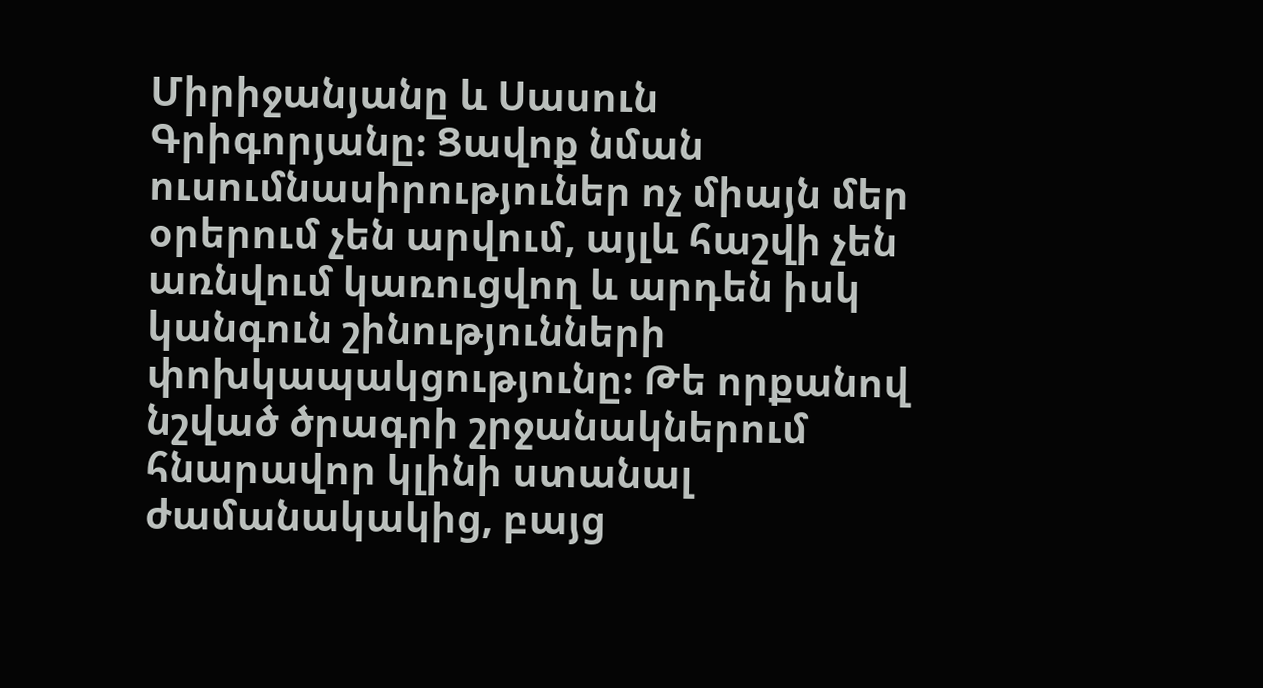Միրիջանյանը և Սասուն Գրիգորյանը։ Ցավոք նման ուսումնասիրություներ ոչ միայն մեր օրերում չեն արվում, այլև հաշվի չեն առնվում կառուցվող և արդեն իսկ կանգուն շինությունների փոխկապակցությունը։ Թե որքանով նշված ծրագրի շրջանակներում հնարավոր կլինի ստանալ ժամանակակից, բայց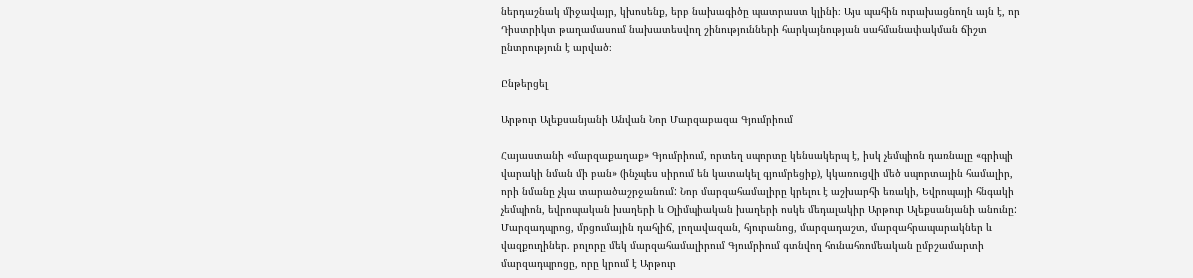ներդաշնակ միջավայր, կխոսենք, երբ նախագիծը պատրաստ կլինի։ Այս պահին ուրախացնողն այն է, որ Դիստրիկտ թաղամասում նախատեսվող շինությունների հարկայնության սահմանափակման ճիշտ ընտրություն է արված։

Ընթերցել

Արթուր Ալեքսանյանի Անվան Նոր Մարզաբազա Գյումրիում

Հայաստանի «մարզաքաղաք» Գյումրիում, որտեղ սպորտը կենսակերպ է, իսկ չեմպիոն դառնալը «գրիպի վարակի նման մի բան» (ինչպես սիրում են կատակել գյումրեցիք), կկառուցվի մեծ սպորտային համալիր, որի նմանը չկա տարածաշրջանում: Նոր մարզահամալիրը կրելու է աշխարհի եռակի, Եվրոպայի հնգակի չեմպիոն, եվրոպական խաղերի և Օլիմպիական խաղերի ոսկե մեդալակիր Արթուր Ալեքսանյանի անունը: Մարզադպրոց, մրցումային դահլիճ, լողավազան, հյուրանոց, մարզադաշտ, մարզահրապարակներ և վազքուղիներ. բոլորը մեկ մարզահամալիրում Գյումրիում գտնվող հունահռոմեական ըմբշամարտի մարզադպրոցը, որը կրում է Արթուր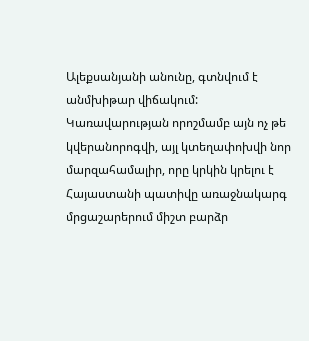Ալեքսանյանի անունը, գտնվում է անմխիթար վիճակում: Կառավարության որոշմամբ այն ոչ թե կվերանորոգվի, այլ կտեղափոխվի նոր մարզահամալիր, որը կրկին կրելու է Հայաստանի պատիվը առաջնակարգ մրցաշարերում միշտ բարձր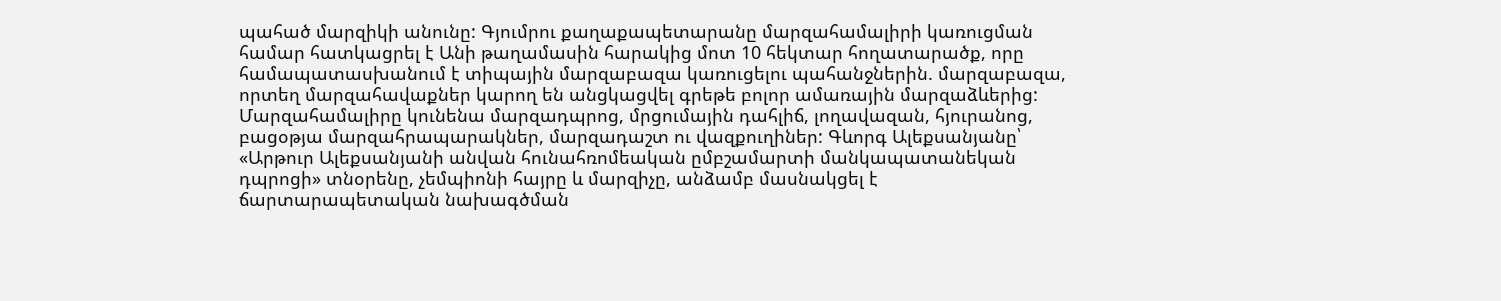պահած մարզիկի անունը: Գյումրու քաղաքապետարանը մարզահամալիրի կառուցման համար հատկացրել է Անի թաղամասին հարակից մոտ 10 հեկտար հողատարածք, որը համապատասխանում է տիպային մարզաբազա կառուցելու պահանջներին. մարզաբազա, որտեղ մարզահավաքներ կարող են անցկացվել գրեթե բոլոր ամառային մարզաձևերից: Մարզահամալիրը կունենա մարզադպրոց, մրցումային դահլիճ, լողավազան, հյուրանոց, բացօթյա մարզահրապարակներ, մարզադաշտ ու վազքուղիներ: Գևորգ Ալեքսանյանը՝ «Արթուր Ալեքսանյանի անվան հունահռոմեական ըմբշամարտի մանկապատանեկան դպրոցի» տնօրենը, չեմպիոնի հայրը և մարզիչը, անձամբ մասնակցել է ճարտարապետական նախագծման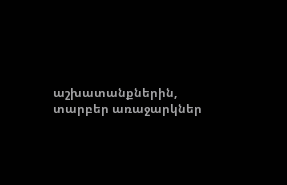աշխատանքներին, տարբեր առաջարկներ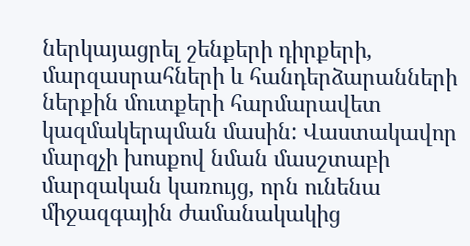ներկայացրել շենքերի դիրքերի, մարզասրահների և հանդերձարանների ներքին մուտքերի հարմարավետ կազմակերպման մասին: Վաստակավոր մարզչի խոսքով նման մասշտաբի մարզական կառույց, որն ունենա միջազգային ժամանակակից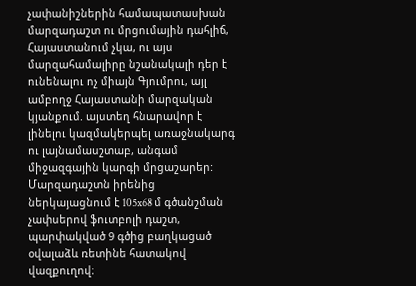չափանիշներին համապատասխան մարզադաշտ ու մրցումային դահլիճ, Հայաստանում չկա, ու այս մարզահամալիրը նշանակալի դեր է ունենալու ոչ միայն Գյումրու, այլ ամբողջ Հայաստանի մարզական կյանքում. այստեղ հնարավոր է լինելու կազմակերպել առաջնակարգ ու լայնամասշտաբ, անգամ միջազգային կարգի մրցաշարեր: Մարզադաշտն իրենից ներկայացնում է 105x68 մ գծանշման չափսերով ֆուտբոլի դաշտ, պարփակված 9 գծից բաղկացած օվալաձև ռետինե հատակով վազքուղով։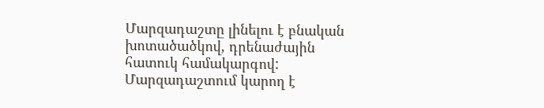Մարզադաշտը լինելու է բնական խոտածածկով, դրենաժային հատուկ համակարգով: Մարզադաշտում կարող է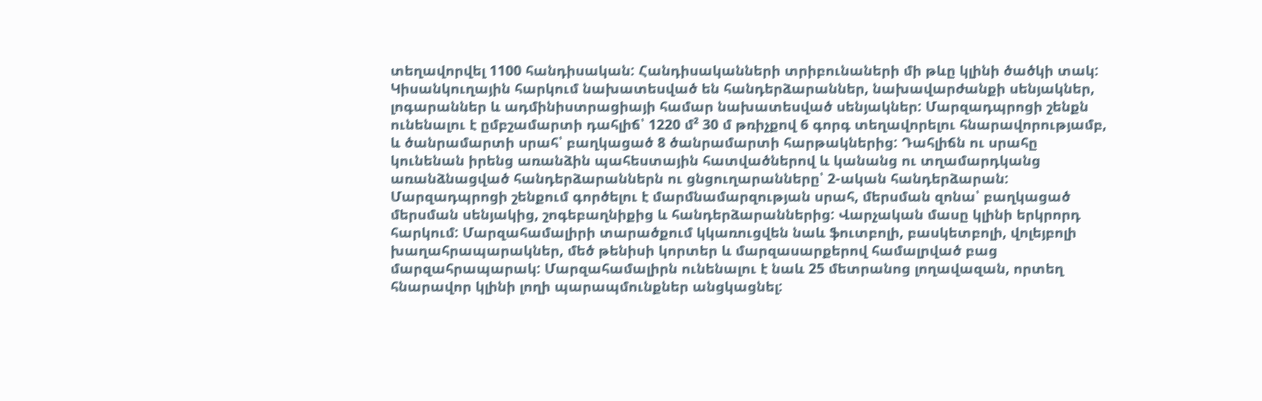տեղավորվել 1100 հանդիսական: Հանդիսականների տրիբունաների մի թևը կլինի ծածկի տակ: Կիսանկուղային հարկում նախատեսված են հանդերձարաններ, նախավարժանքի սենյակներ, լոգարաններ և ադմինիստրացիայի համար նախատեսված սենյակներ: Մարզադպրոցի շենքն ունենալու է ըմբշամարտի դահլիճ՝ 1220 մ² 30 մ թռիչքով 6 գորգ տեղավորելու հնարավորությամբ, և ծանրամարտի սրահ՝ բաղկացած 8 ծանրամարտի հարթակներից: Դահլիճն ու սրահը կունենան իրենց առանձին պահեստային հատվածներով և կանանց ու տղամարդկանց առանձնացված հանդերձարաններն ու ցնցուղարանները՝ 2-ական հանդերձարան: Մարզադպրոցի շենքում գործելու է մարմնամարզության սրահ, մերսման զոնա՝ բաղկացած մերսման սենյակից, շոգեբաղնիքից և հանդերձարաններից: Վարչական մասը կլինի երկրորդ հարկում: Մարզահամալիրի տարածքում կկառուցվեն նաև ֆուտբոլի, բասկետբոլի, վոլեյբոլի խաղահրապարակներ, մեծ թենիսի կորտեր և մարզասարքերով համալրված բաց մարզահրապարակ: Մարզահամալիրն ունենալու է նաև 25 մետրանոց լողավազան, որտեղ հնարավոր կլինի լողի պարապմունքներ անցկացնել: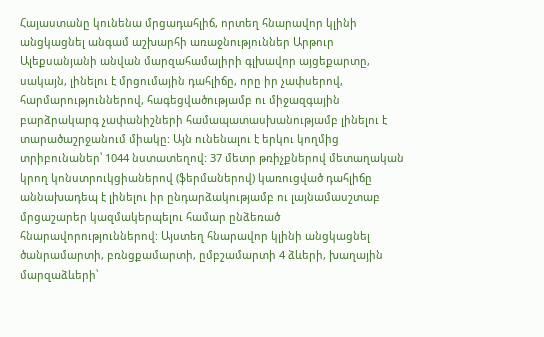Հայաստանը կունենա մրցադահլիճ, որտեղ հնարավոր կլինի անցկացնել անգամ աշխարհի առաջնություններ Արթուր Ալեքսանյանի անվան մարզահամալիրի գլխավոր այցեքարտը, սակայն, լինելու է մրցումային դահլիճը, որը իր չափսերով, հարմարություններով, հագեցվածությամբ ու միջազգային բարձրակարգ չափանիշների համապատասխանությամբ լինելու է տարածաշրջանում միակը: Այն ունենալու է երկու կողմից տրիբունաներ՝ 1044 նստատեղով: 37 մետր թռիչքներով մետաղական կրող կոնստրուկցիաներով (ֆերմաներով) կառուցված դահլիճը աննախադեպ է լինելու իր ընդարձակությամբ ու լայնամասշտաբ մրցաշարեր կազմակերպելու համար ընձեռած հնարավորություններով: Այստեղ հնարավոր կլինի անցկացնել ծանրամարտի, բռնցքամարտի, ըմբշամարտի 4 ձևերի, խաղային մարզաձևերի՝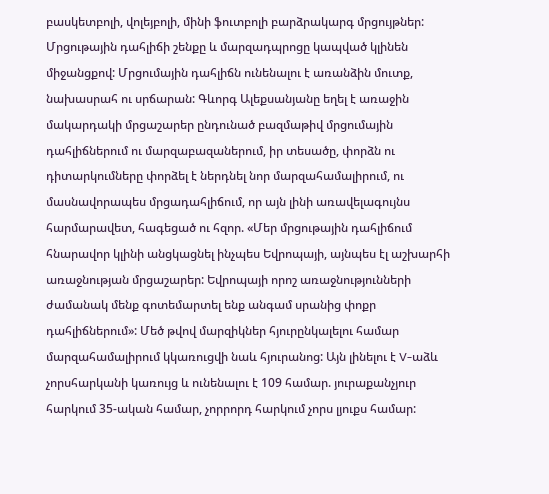բասկետբոլի, վոլեյբոլի, մինի ֆուտբոլի բարձրակարգ մրցույթներ: Մրցութային դահլիճի շենքը և մարզադպրոցը կապված կլինեն միջանցքով: Մրցումային դահլիճն ունենալու է առանձին մուտք, նախասրահ ու սրճարան: Գևորգ Ալեքսանյանը եղել է առաջին մակարդակի մրցաշարեր ընդունած բազմաթիվ մրցումային դահլիճներում ու մարզաբազաներում, իր տեսածը, փորձն ու դիտարկումները փորձել է ներդնել նոր մարզահամալիրում, ու մասնավորապես մրցադահլիճում, որ այն լինի առավելագույնս հարմարավետ, հագեցած ու հզոր. «Մեր մրցութային դահլիճում հնարավոր կլինի անցկացնել ինչպես Եվրոպայի, այնպես էլ աշխարհի առաջնության մրցաշարեր: Եվրոպայի որոշ առաջնությունների ժամանակ մենք գոտեմարտել ենք անգամ սրանից փոքր դահլիճներում»: Մեծ թվով մարզիկներ հյուրընկալելու համար մարզահամալիրում կկառուցվի նաև հյուրանոց: Այն լինելու է V-աձև չորսհարկանի կառույց և ունենալու է 109 համար. յուրաքանչյուր հարկում 35-ական համար, չորրորդ հարկում չորս լյուքս համար: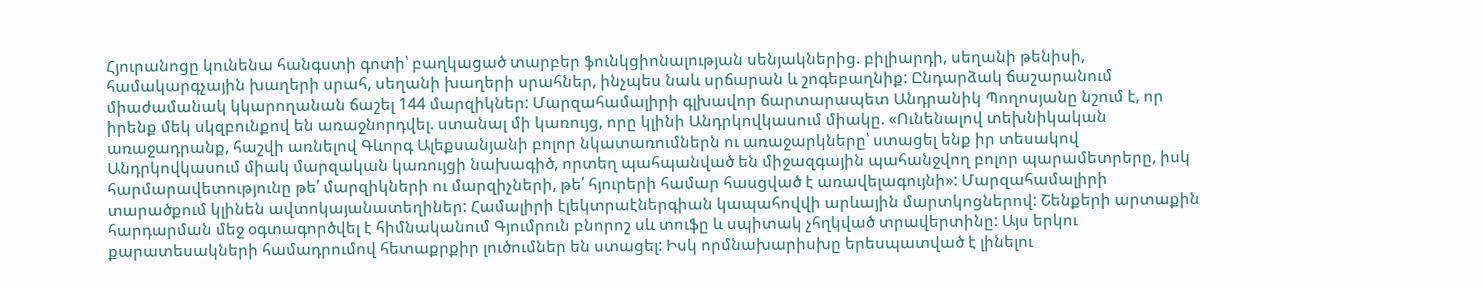Հյուրանոցը կունենա հանգստի գոտի՝ բաղկացած տարբեր ֆունկցիոնալության սենյակներից. բիլիարդի, սեղանի թենիսի, համակարգչային խաղերի սրահ, սեղանի խաղերի սրահներ, ինչպես նաև սրճարան և շոգեբաղնիք: Ընդարձակ ճաշարանում միաժամանակ կկարողանան ճաշել 144 մարզիկներ: Մարզահամալիրի գլխավոր ճարտարապետ Անդրանիկ Պողոսյանը նշում է, որ իրենք մեկ սկզբունքով են առաջնորդվել. ստանալ մի կառույց, որը կլինի Անդրկովկասում միակը. «Ունենալով տեխնիկական առաջադրանք, հաշվի առնելով Գևորգ Ալեքսանյանի բոլոր նկատառումներն ու առաջարկները՝ ստացել ենք իր տեսակով Անդրկովկասում միակ մարզական կառույցի նախագիծ, որտեղ պահպանված են միջազգային պահանջվող բոլոր պարամետրերը, իսկ հարմարավետությունը թե՛ մարզիկների ու մարզիչների, թե՛ հյուրերի համար հասցված է առավելագույնի»: Մարզահամալիրի տարածքում կլինեն ավտոկայանատեղիներ: Համալիրի էլեկտրաէներգիան կապահովվի արևային մարտկոցներով: Շենքերի արտաքին հարդարման մեջ օգտագործվել է հիմնականում Գյումրուն բնորոշ սև տուֆը և սպիտակ չհղկված տրավերտինը: Այս երկու քարատեսակների համադրումով հետաքրքիր լուծումներ են ստացել: Իսկ որմնախարիսխը երեսպատված է լինելու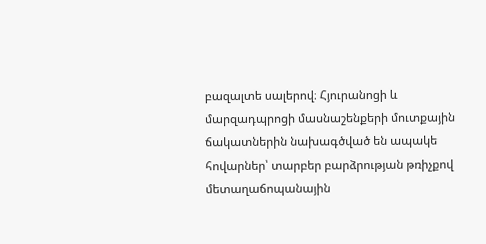բազալտե սալերով։ Հյուրանոցի և մարզադպրոցի մասնաշենքերի մուտքային ճակատներին նախագծված են ապակե հովարներ՝ տարբեր բարձրության թռիչքով մետաղաճոպանային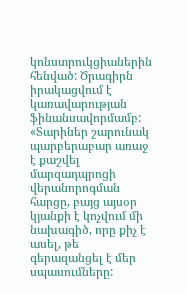կոնստրուկցիաներին հենված: Ծրագիրն իրակացվում է կառավարության ֆինանսավորմամբ: «Տարիներ շարունակ պարբերաբար առաջ է քաշվել մարզադպրոցի վերանորոգման հարցը, բայց այսօր կյանքի է կոչվում մի նախագիծ, որը քիչ է ասել, թե գերազանցել է մեր սպասումները: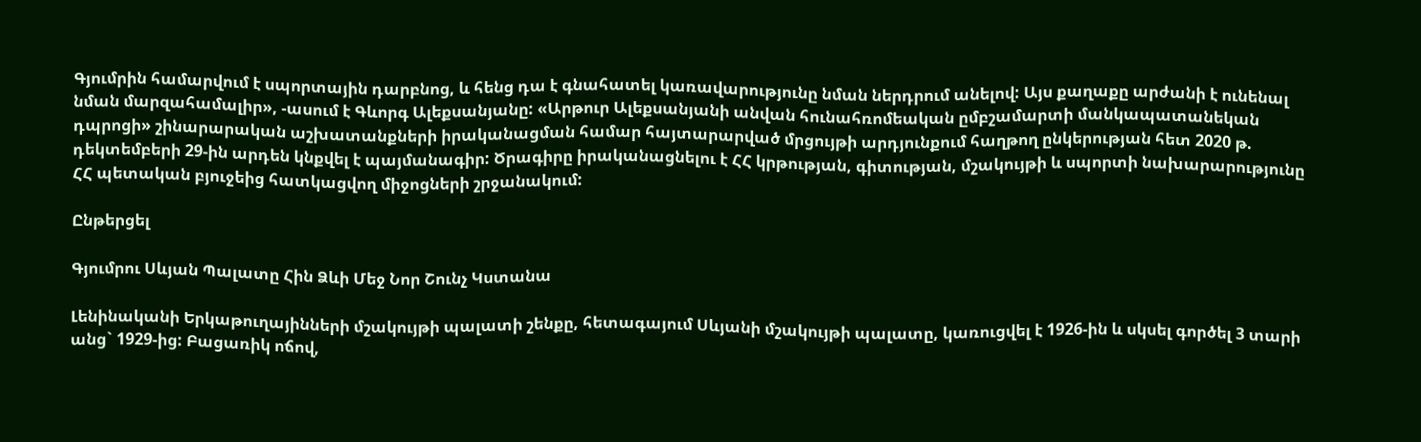Գյումրին համարվում է սպորտային դարբնոց, և հենց դա է գնահատել կառավարությունը նման ներդրում անելով: Այս քաղաքը արժանի է ունենալ նման մարզահամալիր», -ասում է Գևորգ Ալեքսանյանը: «Արթուր Ալեքսանյանի անվան հունահռոմեական ըմբշամարտի մանկապատանեկան դպրոցի» շինարարական աշխատանքների իրականացման համար հայտարարված մրցույթի արդյունքում հաղթող ընկերության հետ 2020 թ. դեկտեմբերի 29-ին արդեն կնքվել է պայմանագիր: Ծրագիրը իրականացնելու է ՀՀ կրթության, գիտության, մշակույթի և սպորտի նախարարությունը ՀՀ պետական բյուջեից հատկացվող միջոցների շրջանակում:

Ընթերցել

Գյումրու Սևյան Պալատը Հին Ձևի Մեջ Նոր Շունչ Կստանա

Լենինականի Երկաթուղայինների մշակույթի պալատի շենքը, հետագայում Սևյանի մշակույթի պալատը, կառուցվել է 1926-ին և սկսել գործել 3 տարի անց` 1929-ից: Բացառիկ ոճով,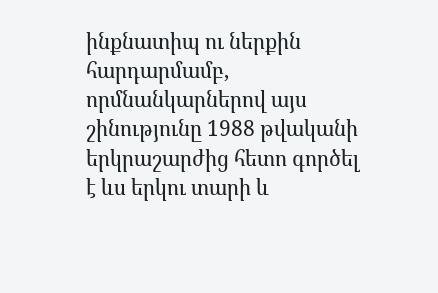ինքնատիպ ու ներքին հարդարմամբ, որմնանկարներով այս շինությունը 1988 թվականի երկրաշարժից հետո գործել է ևս երկու տարի և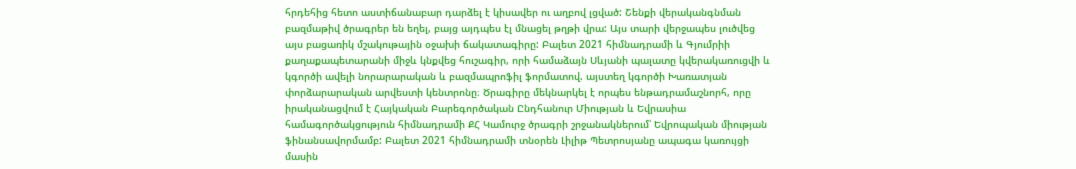հրդեհից հետո աստիճանաբար դարձել է կիսավեր ու աղբով լցված: Շենքի վերականգնման բազմաթիվ ծրագրեր են եղել, բայց այդպես էլ մնացել թղթի վրա: Այս տարի վերջապես լուծվեց այս բացառիկ մշակութային օջախի ճակատագիրը: Բալետ 2021 հիմնադրամի և Գյումրիի քաղաքապետարանի միջև կնքվեց հուշագիր, որի համաձայն Սևյանի պալատը կվերակառուցվի և կգործի ավելի նորարարական և բազմապրոֆիլ ֆորմատով. այստեղ կգործի Խառատյան փորձարարական արվեստի կենտրոնը։ Ծրագիրը մեկնարկել է որպես ենթադրամաշնորհ, որը իրականացվում է Հայկական Բարեգործական Ընդհանուր Միության և Եվրասիա համագործակցություն հիմնադրամի ՔՀ Կամուրջ ծրագրի շրջանակներում՝ Եվրոպական միության ֆինանսավորմամբ: Բալետ 2021 հիմնադրամի տնօրեն Լիլիթ Պետրոսյանը ապագա կառույցի մասին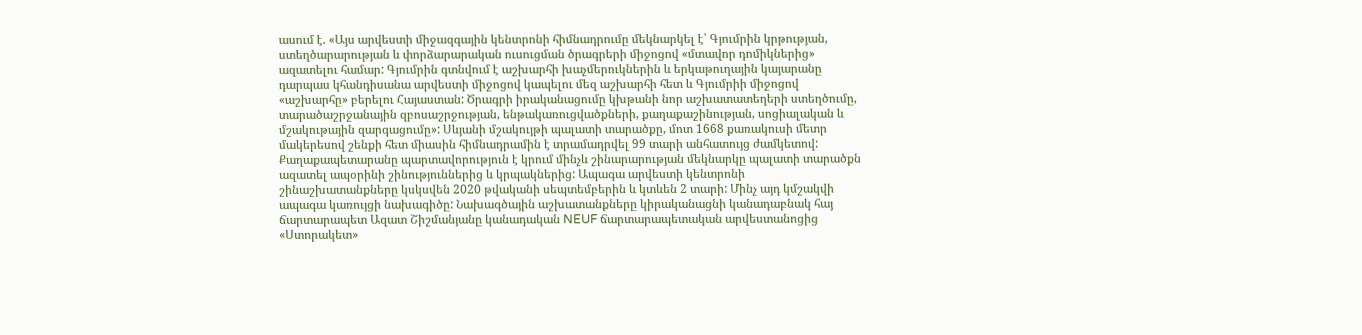ասում է. «Այս արվեստի միջազգային կենտրոնի հիմնադրումը մեկնարկել է՝ Գյումրին կրթության, ստեղծարարության և փորձարարական ուսուցման ծրագրերի միջոցով «մտավոր դոմիկներից» ազատելու համար: Գյումրին գտնվում է աշխարհի խաչմերուկներին և երկաթուղային կայարանը դարպաս կհանդիսանա արվեստի միջոցով կապելու մեզ աշխարհի հետ և Գյումրիի միջոցով «աշխարհը» բերելու Հայաստան: Ծրագրի իրականացումը կխթանի նոր աշխատատեղերի ստեղծումը, տարածաշրջանային զբոսաշրջության, ենթակառուցվածքների, քաղաքաշինության, սոցիալական և մշակութային զարգացումը»: Սևյանի մշակույթի պալատի տարածքը, մոտ 1668 քառակուսի մետր մակերեսով շենքի հետ միասին հիմնադրամին է տրամադրվել 99 տարի անհատույց ժամկետով: Քաղաքապետարանը պարտավորություն է կրում մինչև շինարարության մեկնարկը պալատի տարածքն ազատել ապօրինի շինություններից և կրպակներից: Ապագա արվեստի կենտրոնի շինաշխատանքները կսկսվեն 2020 թվականի սեպտեմբերին և կտևեն 2 տարի: Մինչ այդ կմշակվի ապագա կառույցի նախագիծը: Նախագծային աշխատանքները կիրականացնի կանադաբնակ հայ ճարտարապետ Ազատ Շիշմանյանը կանադական NEUF ճարտարապետական արվեստանոցից «Ստորակետ»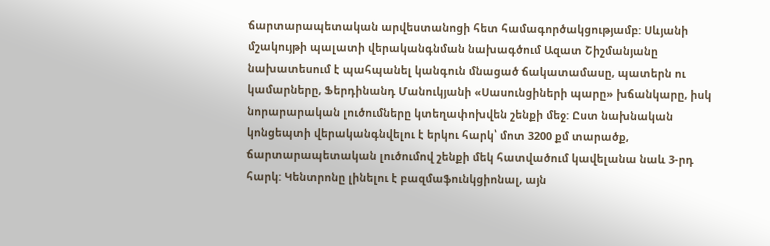ճարտարապետական արվեստանոցի հետ համագործակցությամբ: Սևյանի մշակույթի պալատի վերականգնման նախագծում Ազատ Շիշմանյանը նախատեսում է պահպանել կանգուն մնացած ճակատամասը, պատերն ու կամարները, Ֆերդինանդ Մանուկյանի «Սասունցիների պարը» խճանկարը, իսկ նորարարական լուծումները կտեղափոխվեն շենքի մեջ: Ըստ նախնական կոնցեպտի վերականգնվելու է երկու հարկ՝ մոտ 3200 քմ տարածք, ճարտարապետական լուծումով շենքի մեկ հատվածում կավելանա նաև 3-րդ հարկ: Կենտրոնը լինելու է բազմաֆունկցիոնալ, այն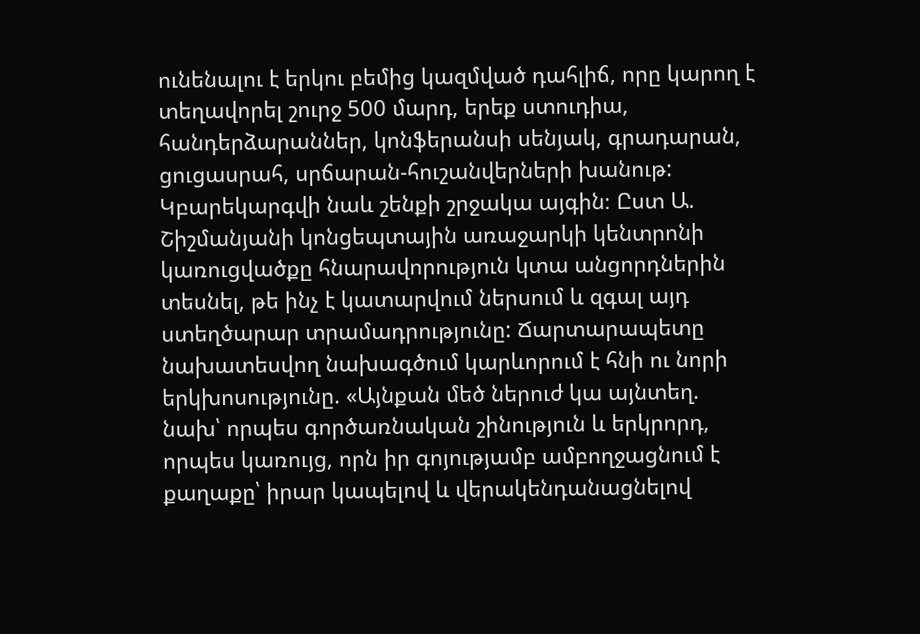ունենալու է երկու բեմից կազմված դահլիճ, որը կարող է տեղավորել շուրջ 500 մարդ, երեք ստուդիա, հանդերձարաններ, կոնֆերանսի սենյակ, գրադարան, ցուցասրահ, սրճարան-հուշանվերների խանութ: Կբարեկարգվի նաև շենքի շրջակա այգին։ Ըստ Ա. Շիշմանյանի կոնցեպտային առաջարկի կենտրոնի կառուցվածքը հնարավորություն կտա անցորդներին տեսնել, թե ինչ է կատարվում ներսում և զգալ այդ ստեղծարար տրամադրությունը: Ճարտարապետը նախատեսվող նախագծում կարևորում է հնի ու նորի երկխոսությունը. «Այնքան մեծ ներուժ կա այնտեղ. նախ՝ որպես գործառնական շինություն և երկրորդ, որպես կառույց, որն իր գոյությամբ ամբողջացնում է քաղաքը՝ իրար կապելով և վերակենդանացնելով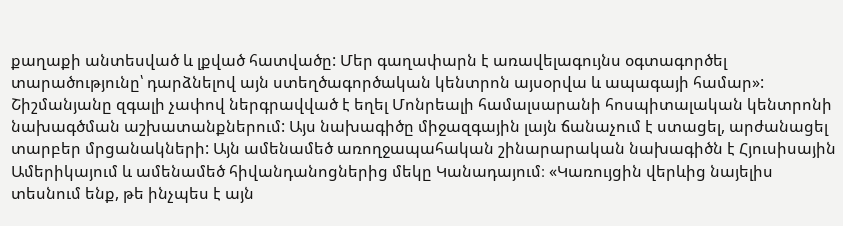քաղաքի անտեսված և լքված հատվածը: Մեր գաղափարն է առավելագույնս օգտագործել տարածությունը՝ դարձնելով այն ստեղծագործական կենտրոն այսօրվա և ապագայի համար»: Շիշմանյանը զգալի չափով ներգրավված է եղել Մոնրեալի համալսարանի հոսպիտալական կենտրոնի նախագծման աշխատանքներում: Այս նախագիծը միջազգային լայն ճանաչում է ստացել, արժանացել տարբեր մրցանակների: Այն ամենամեծ առողջապահական շինարարական նախագիծն է Հյուսիսային Ամերիկայում և ամենամեծ հիվանդանոցներից մեկը Կանադայում։ «Կառույցին վերևից նայելիս տեսնում ենք, թե ինչպես է այն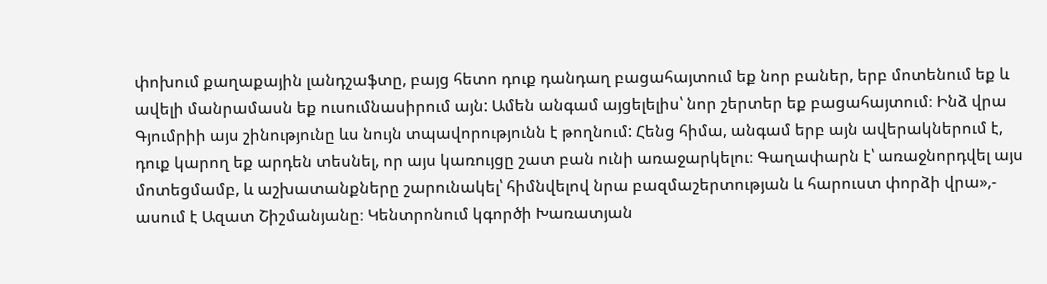փոխում քաղաքային լանդշաֆտը, բայց հետո դուք դանդաղ բացահայտում եք նոր բաներ, երբ մոտենում եք և ավելի մանրամասն եք ուսումնասիրում այն: Ամեն անգամ այցելելիս՝ նոր շերտեր եք բացահայտում։ Ինձ վրա Գյումրիի այս շինությունը ևս նույն տպավորությունն է թողնում: Հենց հիմա, անգամ երբ այն ավերակներում է, դուք կարող եք արդեն տեսնել, որ այս կառույցը շատ բան ունի առաջարկելու։ Գաղափարն է՝ առաջնորդվել այս մոտեցմամբ, և աշխատանքները շարունակել՝ հիմնվելով նրա բազմաշերտության և հարուստ փորձի վրա»,- ասում է Ազատ Շիշմանյանը։ Կենտրոնում կգործի Խառատյան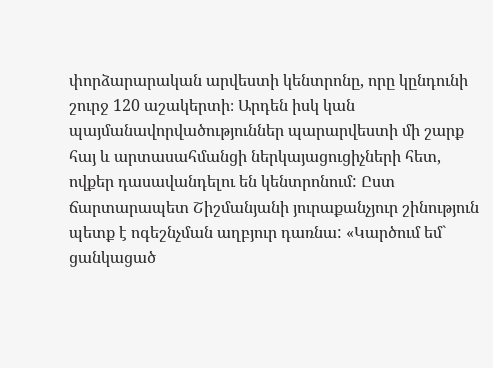փորձարարական արվեստի կենտրոնը, որը կընդունի շուրջ 120 աշակերտի։ Արդեն իսկ կան պայմանավորվածություններ պարարվեստի մի շարք հայ և արտասահմանցի ներկայացուցիչների հետ, ովքեր դասավանդելու են կենտրոնում: Ըստ ճարտարապետ Շիշմանյանի յուրաքանչյուր շինություն պետք է ոգեշնչման աղբյուր դառնա: «Կարծում եմ` ցանկացած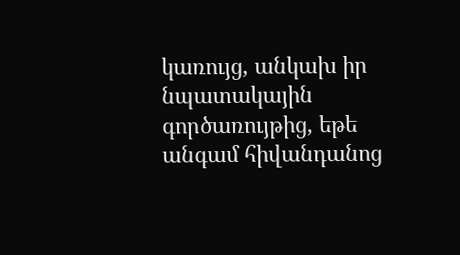կառույց, անկախ իր նպատակային գործառույթից, եթե անգամ հիվանդանոց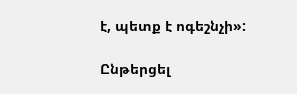է, պետք է ոգեշնչի»:

Ընթերցել